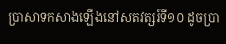ប្រាសាទកសាងឡើងនៅសតវត្សរ៍ទី១០ ដូចប្រា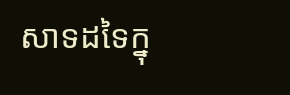សាទដទៃក្នុ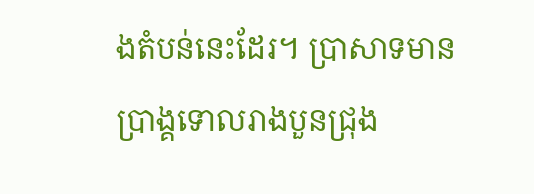ងតំបន់នេះដែរ។ ប្រាសាទមានប្រាង្គទោលរាងបួនជ្រុង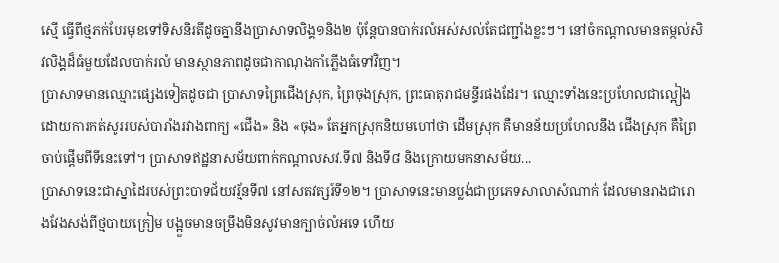ស្មើ ធ្វើពីថ្មភក់បែរមុខទៅទិសនិរតីដូចគ្នានឹងប្រាសាទលិង្គ១និង២ ប៉ុន្តែបានបាក់រលំអស់សល់តែជញ្ជាំងខ្លះៗ។ នៅចំកណ្ដាលមានតម្កល់សិវលិង្គដ៏ធំមួយដែលបាក់រលំ មានស្ថានភាពដូចជាកាណុងកាំភ្លើងធំទៅវិញ។
ប្រាសាទមានឈ្មោះផ្សេងទៀតដូចជា ប្រាសាទព្រៃជើងស្រុក, ព្រៃចុងស្រុក, ព្រះធាតុរាជមន្ទីរផងដែរ។ ឈ្មោះទាំងនេះប្រហែលជាល្អៀងដោយការកត់សូររបស់បារាំងរវាងពាក្យ «ជើង» និង «ចុង» តែអ្នកស្រុកនិយមហៅថា ដើមស្រុក គឺមានន័យប្រហែលនឹង ជើងស្រុក គឺព្រៃចាប់ផ្ដើមពីទីនេះទៅ។ ប្រាសាទឥដ្ឋនាសម័យពាក់កណ្តាលសវ.ទី៧ និងទី៨ និងក្រោយមកនាសម័យ...
ប្រាសាទនេះជាស្នាដៃរបស់ព្រះបាទជ័យវរ្ម័នទី៧ នៅសតវត្សរ៍ទី១២។ ប្រាសាទនេះមានប្លង់ជាប្រភេទសាលាសំណាក់ ដែលមានរាងជារោងវែងសង់ពីថ្មបាយក្រៀម បង្អួចមានចម្រឹងមិនសូវមានក្បាច់លំអទេ ហើយ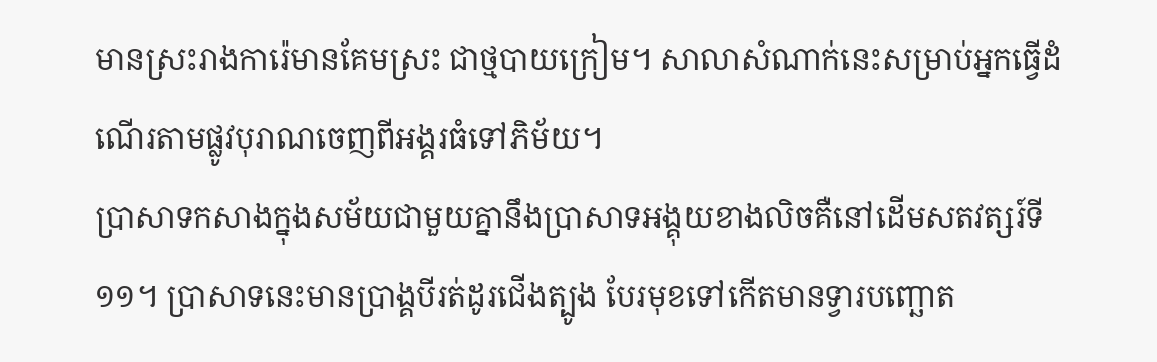មានស្រះរាងការ៉េមានគែមស្រះ ជាថ្មបាយក្រៀម។ សាលាសំណាក់នេះសម្រាប់អ្នកធ្វើដំណើរតាមផ្លូវបុរាណចេញពីអង្គរធំទៅភិម័យ។
ប្រាសាទកសាងក្នុងសម័យជាមួយគ្នានឹងប្រាសាទអង្គុយខាងលិចគឺនៅដើមសតវត្សរ៍ទី១១។ ប្រាសាទនេះមានប្រាង្គបីរត់ដូរជើងត្បូង បែរមុខទៅកើតមានទ្វារបញ្ឆោត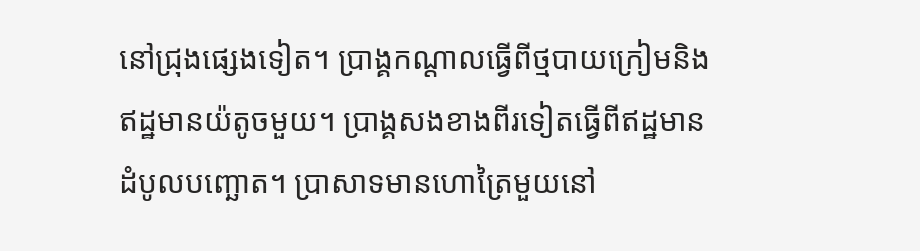នៅជ្រុងផ្សេងទៀត។ ប្រាង្គកណ្ដាលធ្វើពីថ្មបាយក្រៀមនិងឥដ្ឋមានយ៉តូចមួយ។ ប្រាង្គសងខាងពីរទៀតធ្វើពីឥដ្ឋមានដំបូលបញ្ឆោត។ ប្រាសាទមានហោត្រៃមួយនៅ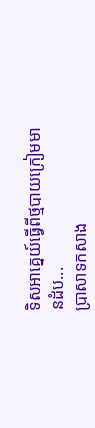ទិសអាគ្នេយ៍ធ្វើពីថ្មបាយក្រៀមមានដំប...
ប្រាសាទកសាង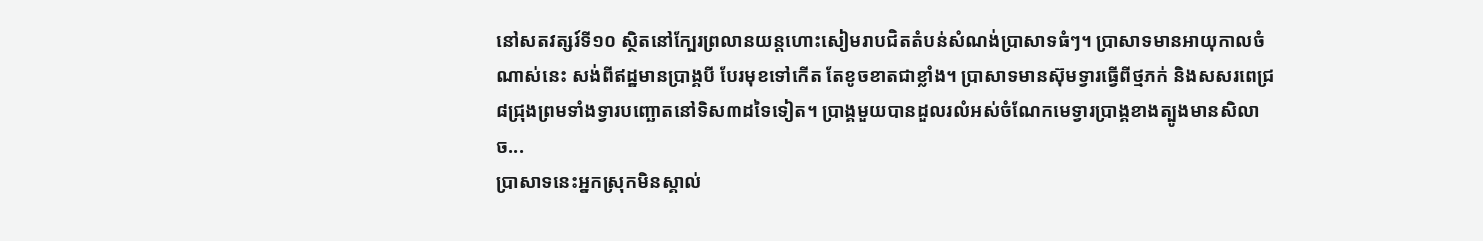នៅសតវត្សរ៍ទី១០ ស្ថិតនៅក្បែរព្រលានយន្តហោះសៀមរាបជិតតំបន់សំណង់ប្រាសាទធំៗ។ ប្រាសាទមានអាយុកាលចំណាស់នេះ សង់ពីឥដ្ឋមានប្រាង្គបី បែរមុខទៅកើត តែខូចខាតជាខ្លាំង។ ប្រាសាទមានស៊ុមទ្វារធ្វើពីថ្មភក់ និងសសរពេជ្រ៨ជ្រុងព្រមទាំងទ្វារបញ្ឆោតនៅទិស៣ដទៃទៀត។ ប្រាង្គមួយបានដួលរលំអស់ចំណែកមេទ្វារប្រាង្គខាងត្បូងមានសិលាច...
ប្រាសាទនេះអ្នកស្រុកមិនស្គាល់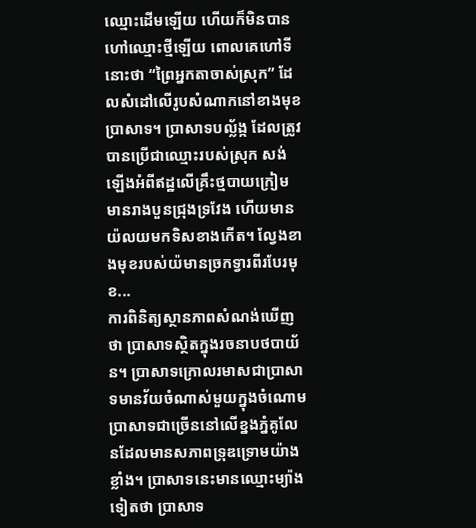ឈ្មោះដើមឡើយ ហើយក៏មិនបានហៅឈ្មោះថ្មីឡើយ ពោលគេហៅទីនោះថា “ព្រៃអ្នកតាចាស់ស្រុក” ដែលសំដៅលើរូបសំណាកនៅខាងមុខប្រាសាទ។ ប្រាសាទបល្ល័ង្ក ដែលត្រូវបានប្រើជាឈ្មោះរបស់ស្រុក សង់ឡើងអំពីឥដ្ឋលើគ្រឹះថ្មបាយក្រៀម មានរាងបួនជ្រុងទ្រវែង ហើយមានយ៉លយមកទិសខាងកើត។ ល្វែងខាងមុខរបស់យ៉មានច្រកទ្វារពីរបែរមុខ...
ការពិនិត្យស្ថានភាពសំណង់ឃើញថា ប្រាសាទស្ថិតក្នុងរចនាបថបាយ័ន។ ប្រាសាទក្រោលរមាសជាប្រាសាទមានវ័យចំណាស់មួយក្នុងចំណោមប្រាសាទជាច្រើននៅលើខ្នងភ្នំគូលែនដែលមានសភាពទ្រុឌទ្រោមយ៉ាងខ្លាំង។ ប្រាសាទនេះមានឈ្មោះម្យ៉ាងទៀតថា ប្រាសាទ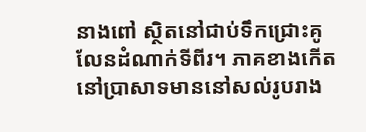នាងពៅ ស្ថិតនៅជាប់ទឹកជ្រោះគូលែនដំណាក់ទីពីរ។ ភាគខាងកើតនៅប្រាសាទមាននៅសល់រូបរាង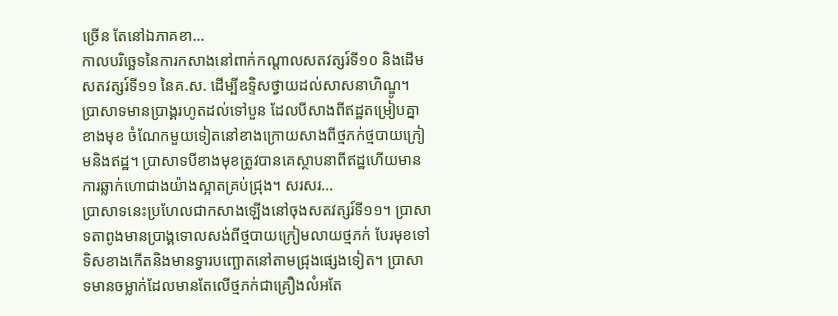ច្រើន តែនៅឯភាគខា...
កាលបរិច្ឆេទនៃការកសាងនៅពាក់កណ្ដាលសតវត្សរ៍ទី១០ និងដើមសតវត្សរ៍ទី១១ នៃគ.ស. ដើម្បីឧទ្ទិសថ្វាយដល់សាសនាហិណ្ឌូ។ ប្រាសាទមានប្រាង្គរហូតដល់ទៅបួន ដែលបីសាងពីឥដ្ឋតម្រៀបគ្នាខាងមុខ ចំណែកមួយទៀតនៅខាងក្រោយសាងពីថ្មភក់ថ្មបាយក្រៀមនិងឥដ្ឋ។ ប្រាសាទបីខាងមុខត្រូវបានគេស្ថាបនាពីឥដ្ឋហើយមានការឆ្លាក់ហោជាងយ៉ាងស្អាតគ្រប់ជ្រុង។ សរសរ...
ប្រាសាទនេះប្រហែលជាកសាងឡើងនៅចុងសតវត្សរ៍ទី១១។ ប្រាសាទតាពូងមានប្រាង្គទោលសង់ពីថ្មបាយក្រៀមលាយថ្មភក់ បែរមុខទៅទិសខាងកើតនិងមានទ្វារបញ្ឆោតនៅតាមជ្រុងផ្សេងទៀត។ ប្រាសាទមានចម្លាក់ដែលមានតែលើថ្មភក់ជាគ្រឿងលំអតែ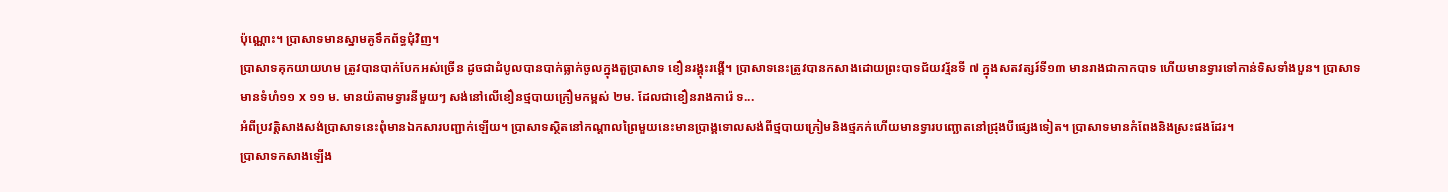ប៉ុណ្ណោះ។ ប្រាសាទមានស្នាមគូទឹកព័ទ្ធជុំវិញ។
ប្រាសាទគុកយាយហម ត្រូវបានបាក់បែកអស់ច្រើន ដូចជាដំបូលបានបាក់ធ្លាក់ចូលក្នុងតួប្រាសាទ ខឿនរង្គុះរង្គើ។ ប្រាសាទនេះត្រូវបានកសាងដោយព្រះបាទជ័យវរ្ម័នទី ៧ ក្នុងសតវត្សរ៍ទី១៣ មានរាងជាកាកបាទ ហើយមានទ្វារទៅកាន់ទិសទាំងបួន។ ប្រាសាទមានទំហំ១១ x ១១ ម. មានយ៉តាមទ្វារនីមួយៗ សង់នៅលើខឿនថ្មបាយក្រឿមកម្ពស់ ២ម. ដែលជាខឿនរាងការ៉េ ទ...
អំពីប្រវត្តិសាងសង់ប្រាសាទនេះពុំមានឯកសារបញ្ជាក់ឡើយ។ ប្រាសាទស្ថិតនៅកណ្ដាលព្រៃមួយនេះមានប្រាង្គទោលសង់ពីថ្មបាយក្រៀមនិងថ្មភក់ហើយមានទ្វារបញ្ឆោតនៅជ្រុងបីផ្សេងទៀត។ ប្រាសាទមានកំពែងនិងស្រះផងដែរ។
ប្រាសាទកសាងឡើង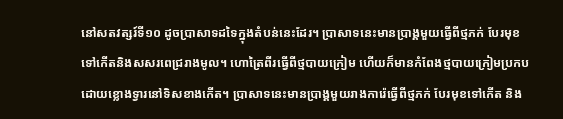នៅសតវត្សរ៍ទី១០ ដូចប្រាសាទដទៃក្នុងតំបន់នេះដែរ។ ប្រាសាទនេះមានប្រាង្គមួយធ្វើពីថ្មភក់ បែរមុខទៅកើតនិងសសរពេជ្ររាងមូល។ ហោត្រៃពីរធ្វើពីថ្មបាយក្រៀម ហើយក៏មានកំពែងថ្មបាយក្រៀមប្រកបដោយខ្លោងទ្វារនៅទិសខាងកើត។ ប្រាសាទនេះមានប្រាង្គមួយរាងការ៉េធ្វើពីថ្មភក់ បែរមុខទៅកើត និង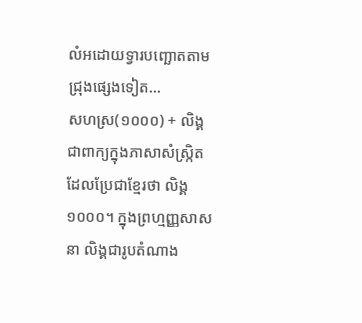លំអដោយទ្វារបញ្ឆោតតាមជ្រុងផ្សេងទៀត...
សហស្រ(១០០០) + លិង្គ ជាពាក្យក្នុងភាសាសំស្ក្រិតដែលប្រែជាខ្មែរថា លិង្គ១០០០។ ក្នុងព្រហ្មញ្ញសាសនា លិង្គជារូបតំណាង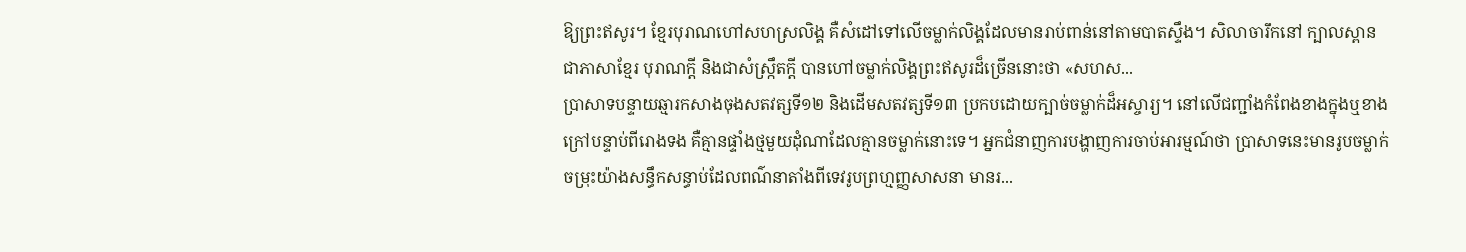ឱ្យព្រះឥសូរ។ ខ្មែរបុរាណហៅសហស្រលិង្គ គឺសំដៅទៅលើចម្លាក់លិង្គដែលមានរាប់ពាន់នៅតាមបាតស្ទឹង។ សិលាចារឹកនៅ ក្បាលស្ពានជាភាសាខ្មែរ បុរាណក្ដី និងជាសំស្ក្រឹតក្ដី បានហៅចម្លាក់លិង្គព្រះឥសូរដ៏ច្រើននោះថា «សហស...
ប្រាសាទបន្ទាយឆ្មារកសាងចុងសតវត្សទី១២ និងដើមសតវត្សទី១៣ ប្រកបដោយក្បាច់ចម្លាក់ដ៏អស្ចារ្យ។ នៅលើជញ្ជាំងកំពែងខាងក្នុងឬខាងក្រៅបន្ទាប់ពីរោងទង គឺគ្មានផ្ទាំងថ្មមួយដុំណាដែលគ្មានចម្លាក់នោះទេ។ អ្នកជំនាញការបង្ហាញការចាប់អារម្មណ៍ថា ប្រាសាទនេះមានរូបចម្លាក់ចម្រុះយ៉ាងសន្ធឹកសន្ធាប់ដែលពណ៌នាតាំងពីទេវរូបព្រហ្មញ្ញសាសនា មានរ...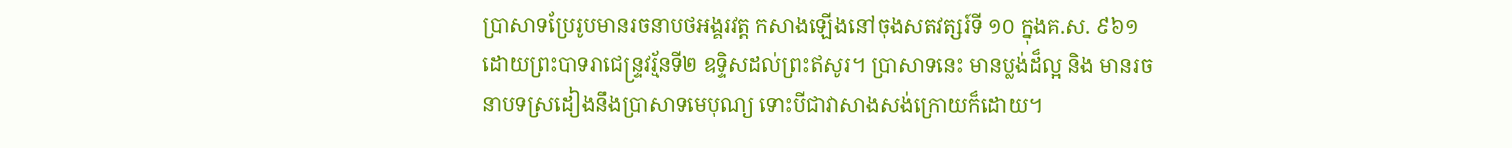ប្រាសាទប្រែរូបមានរចនាបថអង្គរវត្ត កសាងឡើងនៅចុងសតវត្សរ៍ទី ១០ ក្នុងគ.ស. ៩៦១ ដោយព្រះបាទរាជេន្ទ្រវរ្ម័នទី២ ឧទ្ទិសដល់ព្រះឥសូរ។ ប្រាសាទនេះ មានប្លង់ដ៏ល្អ និង មានរចនាបទស្រដៀងនឹងប្រាសាទមេបុណ្យ ទោះបីជាវាសាងសង់ក្រោយក៏ដោយ។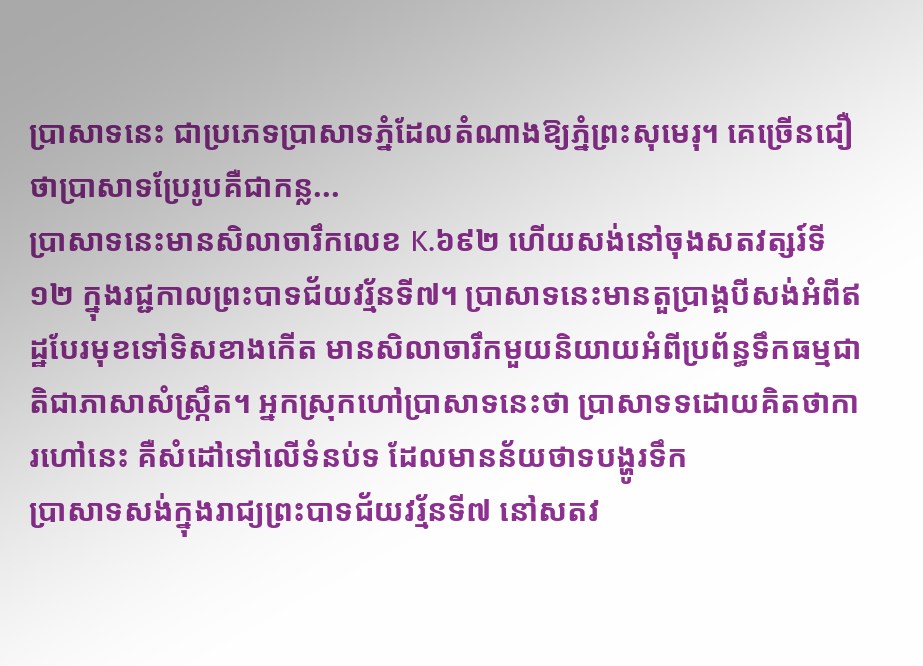ប្រាសាទនេះ ជាប្រភេទប្រាសាទភ្នំដែលតំណាងឱ្យភ្នំព្រះសុមេរុ។ គេច្រើនជឿថាប្រាសាទប្រែរូបគឺជាកន្ល...
ប្រាសាទនេះមានសិលាចារឹកលេខ K.៦៩២ ហើយសង់នៅចុងសតវត្សរ៍ទី១២ ក្នុងរជ្ជកាលព្រះបាទជ័យវរ្ម័នទី៧។ ប្រាសាទនេះមានតួប្រាង្គបីសង់អំពីឥដ្ឋបែរមុខទៅទិសខាងកើត មានសិលាចារឹកមួយនិយាយអំពីប្រព័ន្ធទឹកធម្មជាតិជាភាសាសំស្ក្រឹត។ អ្នកស្រុកហៅប្រាសាទនេះថា ប្រាសាទទដោយគិតថាការហៅនេះ គឺសំដៅទៅលើទំនប់ទ ដែលមានន័យថាទបង្ហូរទឹក
ប្រាសាទសង់ក្នុងរាជ្យព្រះបាទជ័យវរ្ម័នទី៧ នៅសតវ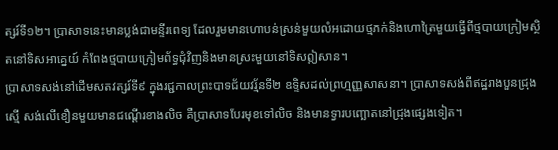ត្សរ៍ទី១២។ ប្រាសាទនេះមានប្លង់ជាមន្ទីរពេទ្យ ដែលរួមមានហោបន់ស្រន់មួយលំអដោយថ្មភក់និងហោត្រៃមួយធ្វើពីថ្មបាយក្រៀមស្ថិតនៅទិសអាគ្នេយ៍ កំពែងថ្មបាយក្រៀមព័ទ្ធជុំវិញនិងមានស្រះមួយនៅទិសឦសាន។
ប្រាសាទសង់នៅដើមសតវត្សរ៍ទី៩ ក្នុងរជ្ជកាលព្រះបាទជ័យវរ្ម័នទី២ ឧទ្ទិសដល់ព្រហ្មញ្ញសាសនា។ ប្រាសាទសង់ពីឥដ្ឋរាងបួនជ្រុងស្មើ សង់លើខឿនមួយមានជណ្តើរខាងលិច គឺប្រាសាទបែរមុខទៅលិច និងមានទ្វារបញ្ឆោតនៅជ្រុងផ្សេងទៀត។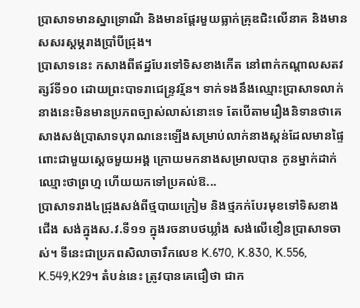ប្រាសាទមានស្នាទ្រោណី និងមានផ្តែរមួយធ្លាក់គ្រុឌជិះលើនាគ និងមានសសរស្តម្ភរាងប្រាំបីជ្រុង។
ប្រាសាទនេះ កសាងពីឥដ្ឋបែរទៅទិសខាងកើត នៅពាក់កណ្ដាលសតវត្សរ៍ទី១០ ដោយព្រះបាទរាជេន្រ្ទវរ្ម័ន។ ទាក់ទងនឹងឈ្មោះប្រាសាទលាក់នាងនេះមិនមានប្រភពច្បាស់លាស់នោះទេ តែបើតាមរឿងនិទានថាគេសាងសង់ប្រាសាទបុរាណនេះឡើងសម្រាប់លាក់នាងស្តន់ដែលមានផ្ទៃពោះជាមួយស្តេចមួយអង្គ ក្រោយមកនាងសម្រាលបាន កូនម្នាក់ដាក់ឈ្មោះថាព្រហ្ម ហើយយកទៅប្រគល់ឱ...
ប្រាសាទរាង៤ជ្រុងសង់ពីថ្មបាយក្រៀម និងថ្មភក់បែរមុខទៅទិសខាងជើង សង់ក្នុងស.វ.ទី១១ ក្នុងរចនាបថឃ្លាំង សង់លើខឿនប្រាសាទចាស់។ ទីនេះជាប្រភពសិលាចារឹកលេខ K.670, K.830, K.556, K.549,K29។ តំបន់នេះ ត្រូវបានគេជឿថា ជាក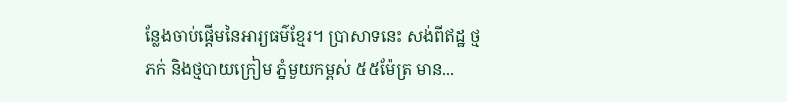ន្លែងចាប់ផ្តើមនៃអារ្យធម៌ខ្មែរ។ ប្រាសាទនេះ សង់ពីឥដ្ឋ ថ្មភក់ និងថ្មបាយក្រៀម ភ្នំមួយកម្ពស់ ៥៥ម៉ែត្រ មាន...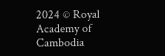2024 © Royal Academy of Cambodia